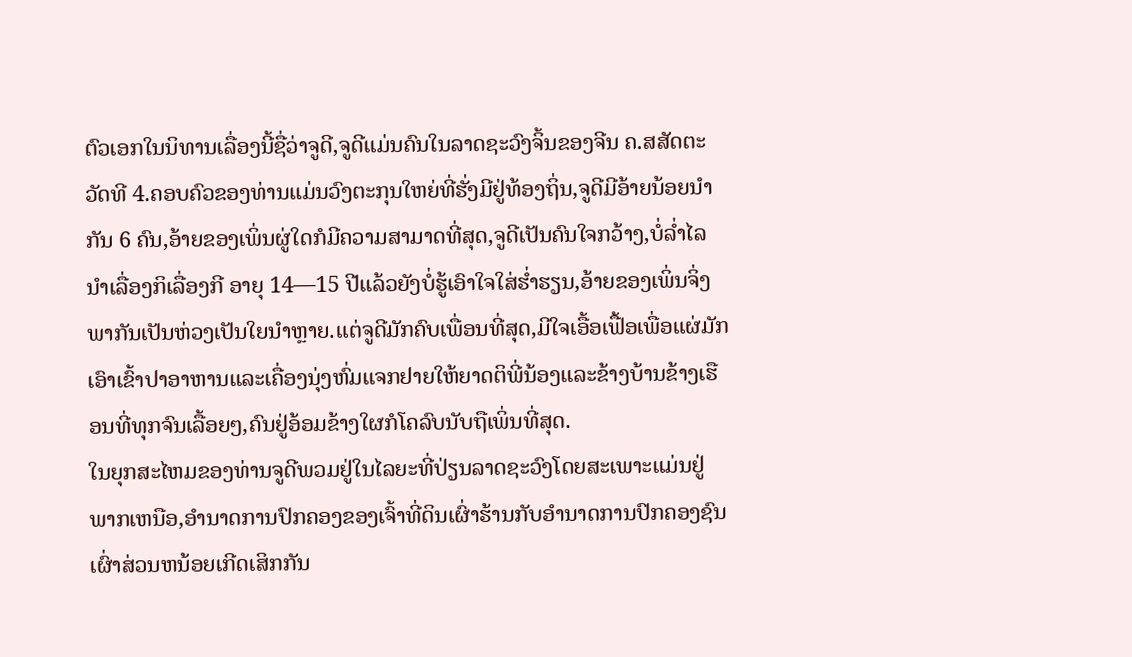ຕົວເອກໃນນິທານເລື່ອງນີ້ຊື່ວ່າຈູດີ,ຈູດີແມ່ນຄົນໃນລາດຊະວົງຈິ້ນຂອງຈີນ ຄ.ສສັດຕະວັດທີ 4.ຄອບຄົວຂອງທ່ານແມ່ນວົງຕະກຸນໃຫຍ່ທີ່ຮັ່ງມີຢູ່ທ້ອງຖິ່ນ,ຈູດີມີອ້າຍນ້ອຍນຳກັນ 6 ຄົນ,ອ້າຍຂອງເພິ່ນຜູ່ໃດກໍມີຄວາມສາມາດທີ່ສຸດ,ຈູດີເປັນຄົນໃຈກວ້າງ,ບໍ່ລ່ຳໄລນຳເລື່ອງກິເລື່ອງກີ ອາຍຸ 14—15 ປີແລ້ວຍັງບໍ່ຮູ້ເອົາໃຈໃສ່ຮ່ຳຮຽນ,ອ້າຍຂອງເພິ່ນຈິ່ງພາກັນເປັນຫ່ວງເປັນໃຍນຳຫຼາຍ.ແຕ່ຈູດີມັກຄົບເພື່ອນທີ່ສຸດ,ມີໃຈເອື້ອເຟື້ອເພື່ອແຜ່ມັກເອົາເຂົ້າປາອາຫານແລະເຄື່ອງນຸ່ງຫົ່ມແຈກຢາຍໃຫ້ຍາດຕິພີ່ນ້ອງແລະຂ້າງບ້ານຂ້າງເຮືອນທີ່ທຸກຈົນເລື້ອຍໆ,ຄົນຢູ່ອ້ອມຂ້າງໃຜກໍໂຄລົບນັບຖືເພິ່ນທີ່ສຸດ.
ໃນຍຸກສະໄຫມຂອງທ່ານຈູດີພວມຢູ່ໃນໄລຍະທີ່ປ່ຽນລາດຊະວົງໂດຍສະເພາະແມ່ນຢູ່ພາກເຫນືອ,ອຳນາດການປົກຄອງຂອງເຈົ້າທີ່ດິນເຜົ່າຮ້ານກັບອຳນາດການປົກຄອງຊົນເຜົ່າສ່ວນຫນ້ອຍເກີດເສິກກັນ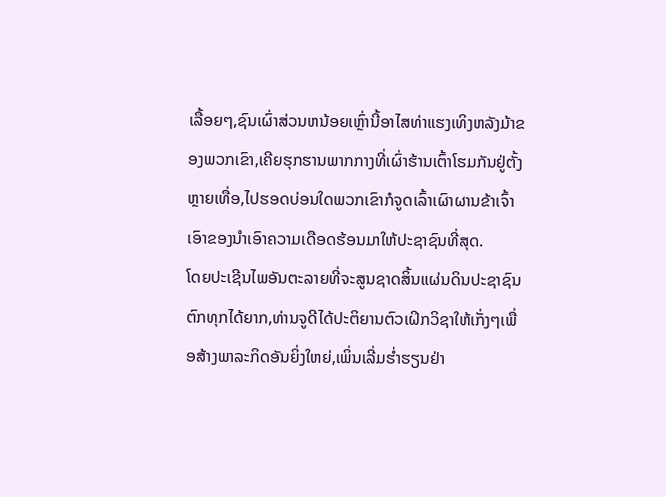ເລື້ອຍໆ,ຊົນເຜົ່າສ່ວນຫນ້ອຍເຫຼົ່ານີ້ອາໄສທ່າແຮງເທິງຫລັງມ້າຂອງພວກເຂົາ,ເຄີຍຮຸກຮານພາກກາງທີ່ເຜົ່າຮ້ານເຕົ້າໂຮມກັນຢູ່ຕັ້ງຫຼາຍເທື່ອ,ໄປຮອດບ່ອນໃດພວກເຂົາກໍຈູດເລົ້າເຜົາຜານຂ້າເຈົ້າເອົາຂອງນຳເອົາຄວາມເດືອດຮ້ອນມາໃຫ້ປະຊາຊົນທີ່ສຸດ.
ໂດຍປະເຊີນໄພອັນຕະລາຍທີ່ຈະສູນຊາດສິ້ນແຜ່ນດິນປະຊາຊົນຕົກທຸກໄດ້ຍາກ,ທ່ານຈູດີໄດ້ປະຕິຍານຕົວເຝິກວິຊາໃຫ້ເກັ່ງໆເພື່ອສ້າງພາລະກິດອັນຍິ່ງໃຫຍ່,ເພິ່ນເລີ່ມຮ່ຳຮຽນຢ່າ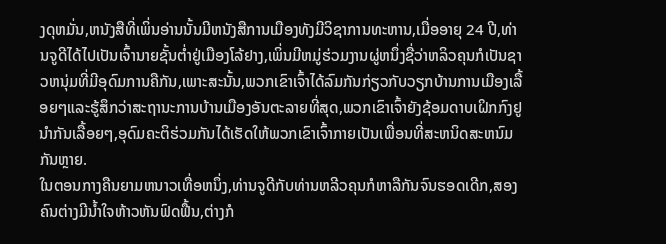ງດຸຫມັ່ນ,ຫນັງສືທີ່ເພິ່ນອ່ານນັ້ນມີຫນັງສືການເມືອງທັງມີວິຊາການທະຫານ,ເມື່ອອາຍຸ 24 ປີ,ທ່ານຈູດີໄດ້ໄປເປັນເຈົ້ານາຍຊັ້ນຕ່ຳຢູ່ເມືອງໂລ້ຢາງ,ເພິ່ນມີຫມູ່ຮ່ວມງານຜູ່ຫນຶ່ງຊື່ວ່າຫລິວຄຸນກໍເປັນຊາວຫນຸ່ມທີ່ມີອຸດົມການຄືກັນ,ເພາະສະນັ້ນ,ພວກເຂົາເຈົ້າໄດ້ລົມກັນກ່ຽວກັບວຽກບ້ານການເມືອງເລື້ອຍໆແລະຮູ້ສຶກວ່າສະຖານະການບ້ານເມືອງອັນຕະລາຍທີ່ສຸດ,ພວກເຂົາເຈົ້າຍັງຊ້ອມດາບເຝິກກົງຢູນຳກັນເລື້ອຍໆ,ອຸດົມຄະຕິຮ່ວມກັນໄດ້ເຮັດໃຫ້ພວກເຂົາເຈົ້າກາຍເປັນເພື່ອນທີ່ສະຫນິດສະຫນົມກັນຫຼາຍ.
ໃນຕອນກາງຄືນຍາມຫນາວເທື່ອຫນຶ່ງ,ທ່ານຈູດີກັບທ່ານຫລີວຄຸນກໍຫາລືກັນຈົນຮອດເດີກ,ສອງຄົນຕ່າງມີນ້ຳໃຈຫ້າວຫັນຟົດຟື້ນ,ຕ່າງກໍ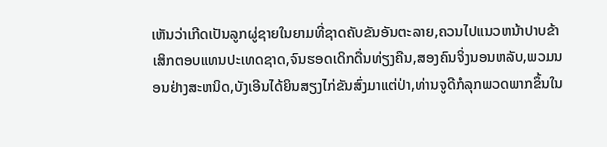ເຫັນວ່າເກີດເປັນລູກຜູ່ຊາຍໃນຍາມທີ່ຊາດຄັບຂັນອັນຕະລາຍ,ຄວນໄປແນວຫນ້າປາບຂ້າເສິກຕອບແທນປະເທດຊາດ,ຈົນຮອດເດິກດື່ນທ່ຽງຄືນ,ສອງຄົນຈິ່ງນອນຫລັບ,ພວມນອນຢ່າງສະຫນິດ,ບັງເອີນໄດ້ຍິນສຽງໄກ່ຂັນສົ່ງມາແຕ່ປ່າ,ທ່ານຈູດີກໍລຸກພວດພາກຂຶ້ນໃນ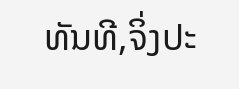ທັນທີ,ຈິ່ງປະ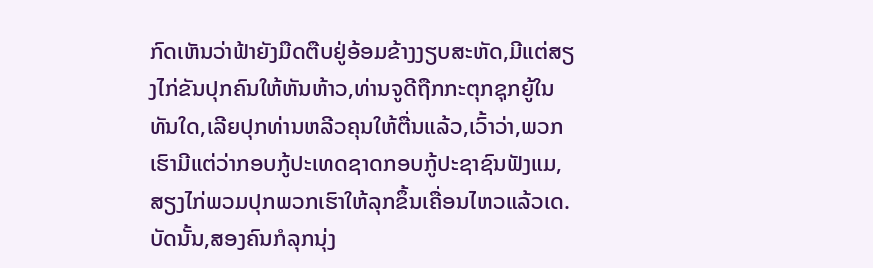ກົດເຫັນວ່າຟ້າຍັງມືດຕືບຢູ່ອ້ອມຂ້າງງຽບສະຫັດ,ມີແຕ່ສຽງໄກ່ຂັນປຸກຄົນໃຫ້ຫັນຫ້າວ,ທ່ານຈູດີຖືກກະຕຸກຊຸກຍູ້ໃນທັນໃດ,ເລີຍປຸກທ່ານຫລີວຄຸນໃຫ້ຕື່ນແລ້ວ,ເວົ້າວ່າ,ພວກເຮົາມີແຕ່ວ່າກອບກູ້ປະເທດຊາດກອບກູ້ປະຊາຊົນຟັງແມ,ສຽງໄກ່ພວມປຸກພວກເຮົາໃຫ້ລຸກຂຶ້ນເຄື່ອນໄຫວແລ້ວເດ.
ບັດນັ້ນ,ສອງຄົນກໍລຸກນຸ່ງ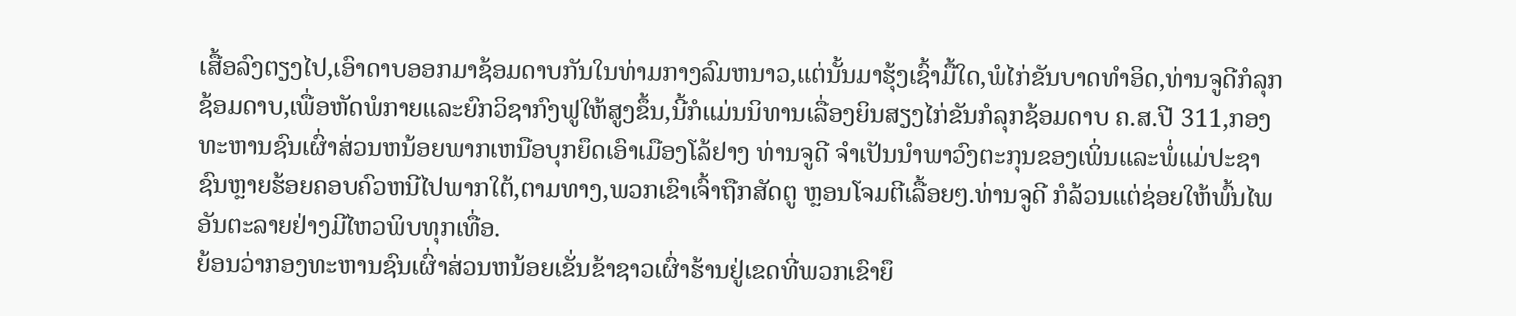ເສື້ອລົງຕຽງໄປ,ເອົາດາບອອກມາຊ້ອມດາບກັນໃນທ່າມກາງລົມຫນາວ,ແຕ່ນັ້ນມາຮຸ້ງເຊົ້າມື້ໃດ,ພໍໄກ່ຂັນບາດທຳອິດ,ທ່ານຈູດີກໍລຸກຊ້ອມດາບ,ເພື່ອຫັດພໍກາຍແລະຍົກວິຊາກົງຟູໃຫ້ສູງຂຶ້ນ,ນີ້ກໍແມ່ນນິທານເລື່ອງຍິນສຽງໄກ່ຂັນກໍລຸກຊ້ອມດາບ ຄ.ສ.ປີ 311,ກອງທະຫານຊົນເຜົ່າສ່ວນຫນ້ອຍພາກເຫນືອບຸກຍຶດເອົາເມືອງໂລ້ຢາງ ທ່ານຈູດີ ຈຳເປັນນຳພາວົງຕະກຸນຂອງເພິ່ນແລະພໍ່ແມ່ປະຊາຊົນຫຼາຍຮ້ອຍຄອບຄົວຫນີໄປພາກໃຕ້,ຕາມທາງ,ພວກເຂົາເຈົ້າຖືກສັດຕູ ຫຼອນໂຈມຕີເລື້ອຍໆ.ທ່ານຈູດີ ກໍລ້ວນແຕ່ຊ່ອຍໃຫ້ພົ້ນໄພອັນຕະລາຍຢ່າງມີໄຫວພິບທຸກເທື່ອ.
ຍ້ອນວ່າກອງທະຫານຊົນເຜົ່າສ່ວນຫນ້ອຍເຂັ່ນຂ້າຊາວເຜົ່າຮ້ານຢູ່ເຂດທີ່ພວກເຂົາຍຶ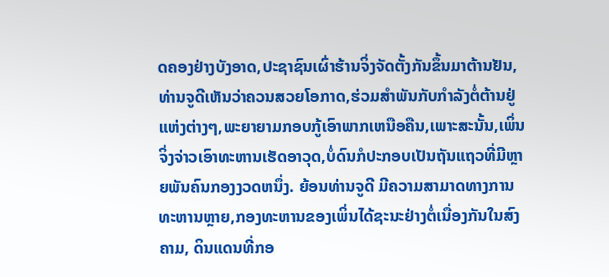ດຄອງຢ່າງບັງອາດ,ປະຊາຊົນເຜົ່າຮ້ານຈິ່ງຈັດຕັ້ງກັນຂຶ້ນມາຕ້ານຢັນ,ທ່ານຈູດີເຫັນວ່າຄວນສວຍໂອກາດ,ຮ່ວມສຳພັນກັບກຳລັງຕໍ່ຕ້ານຢູ່ແຫ່ງຕ່າງໆ,ພະຍາຍາມກອບກູ້ເອົາພາກເຫນືອຄືນ,ເພາະສະນັ້ນ,ເພິ່ນຈິ່ງຈ່າວເອົາທະຫານເຮັດອາວຸດ,ບໍ່ດົນກໍປະກອບເປັນຖັນແຖວທີ່ມີຫຼາຍພັນຄົນກອງງວດຫນຶ່ງ. ຍ້ອນທ່ານຈູດີ ມີຄວາມສາມາດທາງການທະຫານຫຼາຍ,ກອງທະຫານຂອງເພິ່ນໄດ້ຊະນະຢ່າງຕໍ່ເນື່ອງກັນໃນສົງຄາມ, ດິນແດນທີ່ກອ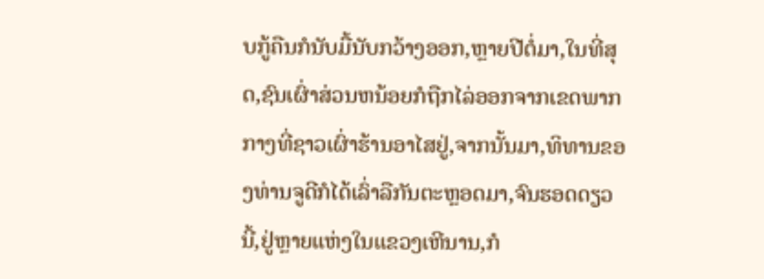ບກູ້ຄືນກໍນັບມື້ນັບກວ້າງອອກ,ຫຼາຍປີຕໍ່ມາ,ໃນທີ່ສຸດ,ຊົນເຜົ່າສ່ວນຫນ້ອຍກໍຖືກໄລ່ອອກຈາກເຂດພາກກາງທີ່ຊາວເຜົ່າຮ້ານອາໄສຢູ່,ຈາກນັ້ນມາ,ທິທານຂອງທ່ານຈູດີກໍໄດ້ເລົ່າລືກັນຕະຫຼອດມາ,ຈົນຮອດດຽວນີ້,ຢູ່ຫຼາຍແຫ່ງໃນແຂວງເຫີນານ,ກໍ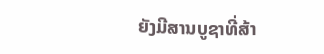ຍັງມີສານບູຊາທີ່ສ້າ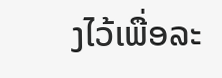ງໄວ້ເພື່ອລະ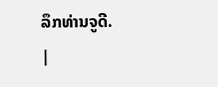ລຶກທ່ານຈູດີ.
|